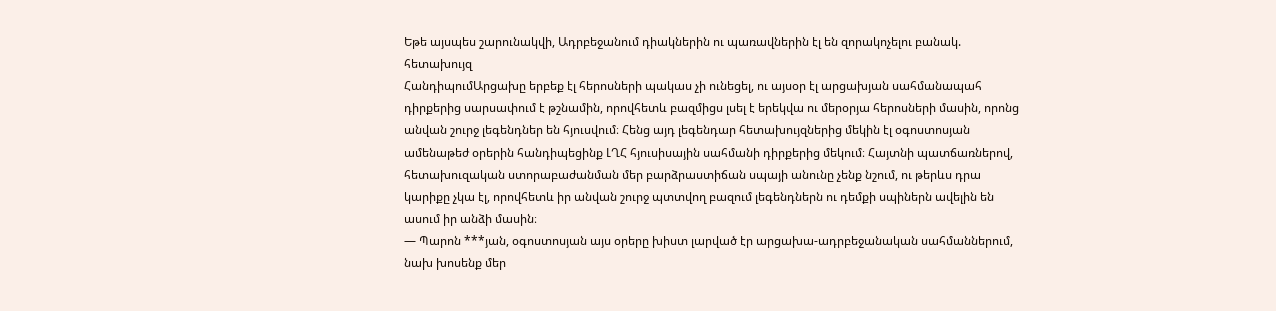Եթե այսպես շարունակվի, Ադրբեջանում դիակներին ու պառավներին էլ են զորակոչելու բանակ. հետախույզ
ՀանդիպումԱրցախը երբեք էլ հերոսների պակաս չի ունեցել, ու այսօր էլ արցախյան սահմանապահ դիրքերից սարսափում է թշնամին, որովհետև բազմիցս լսել է երեկվա ու մերօրյա հերոսների մասին, որոնց անվան շուրջ լեգենդներ են հյուսվում։ Հենց այդ լեգենդար հետախույզներից մեկին էլ օգոստոսյան ամենաթեժ օրերին հանդիպեցինք ԼՂՀ հյուսիսային սահմանի դիրքերից մեկում։ Հայտնի պատճառներով, հետախուզական ստորաբաժանման մեր բարձրաստիճան սպայի անունը չենք նշում, ու թերևս դրա կարիքը չկա էլ, որովհետև իր անվան շուրջ պտտվող բազում լեգենդներն ու դեմքի սպիներն ավելին են ասում իր անձի մասին։
— Պարոն ***յան, օգոստոսյան այս օրերը խիստ լարված էր արցախա-ադրբեջանական սահմաններում, նախ խոսենք մեր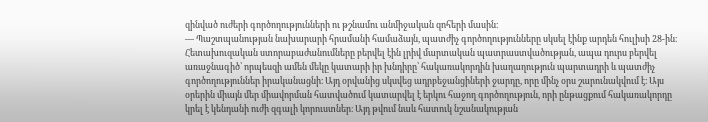զինված ուժերի գործողությունների ու թշնամու անմիջական զոհերի մասին։
— Պաշտպանության նախարարի հրամանի համաձայն, պատժիչ գործողությունները սկսել էինք արդեն հուլիսի 28-ին։ Հետախուզական ստորաբաժանումները բերվել էին լրիվ մարտական պատրաստվածության, ապա դուրս բերվել առաջնագիծ՝ որպեսզի ամեն մեկը կատարի իր խնդիրը՝ հակառակորդին խաղաղություն պարտադրի և պատժիչ գործողություններ իրականացնի։ Այդ օրվանից սկսվեց ադրբեջանցիների ջարդը, որը մինչ օրս շարունակվում է։ Այս օրերին միայն մեր միավորման հատվածում կատարվել է երկու հաջող գործողություն, որի ընթացքում հակառակորդը կրել է կենդանի ուժի զգալի կորուստներ։ Այդ թվում նաև հատուկ նշանակության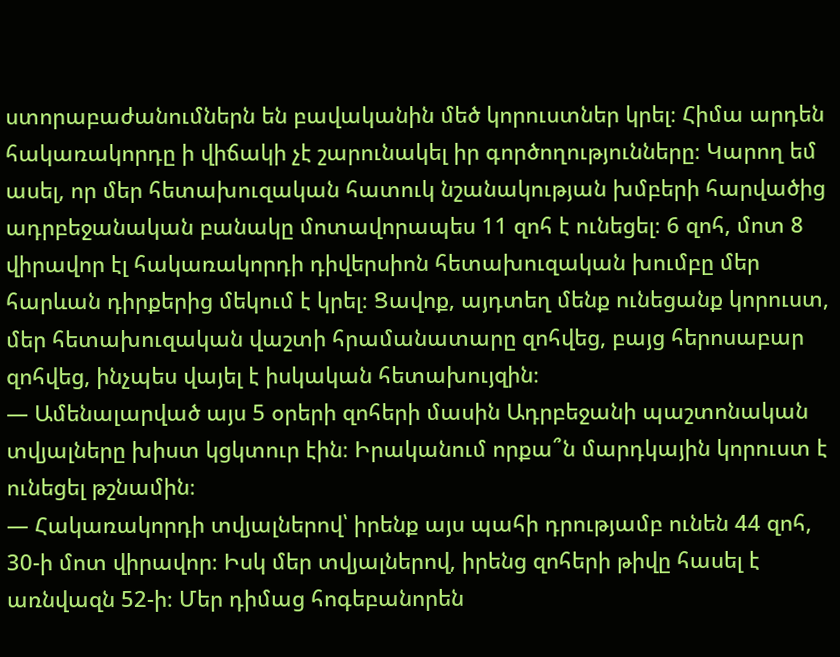ստորաբաժանումներն են բավականին մեծ կորուստներ կրել։ Հիմա արդեն հակառակորդը ի վիճակի չէ շարունակել իր գործողությունները։ Կարող եմ ասել, որ մեր հետախուզական հատուկ նշանակության խմբերի հարվածից ադրբեջանական բանակը մոտավորապես 11 զոհ է ունեցել։ 6 զոհ, մոտ 8 վիրավոր էլ հակառակորդի դիվերսիոն հետախուզական խումբը մեր հարևան դիրքերից մեկում է կրել։ Ցավոք, այդտեղ մենք ունեցանք կորուստ, մեր հետախուզական վաշտի հրամանատարը զոհվեց, բայց հերոսաբար զոհվեց, ինչպես վայել է իսկական հետախույզին։
— Ամենալարված այս 5 օրերի զոհերի մասին Ադրբեջանի պաշտոնական տվյալները խիստ կցկտուր էին։ Իրականում որքա՞ն մարդկային կորուստ է ունեցել թշնամին։
— Հակառակորդի տվյալներով՝ իրենք այս պահի դրությամբ ունեն 44 զոհ, 30-ի մոտ վիրավոր։ Իսկ մեր տվյալներով, իրենց զոհերի թիվը հասել է առնվազն 52-ի։ Մեր դիմաց հոգեբանորեն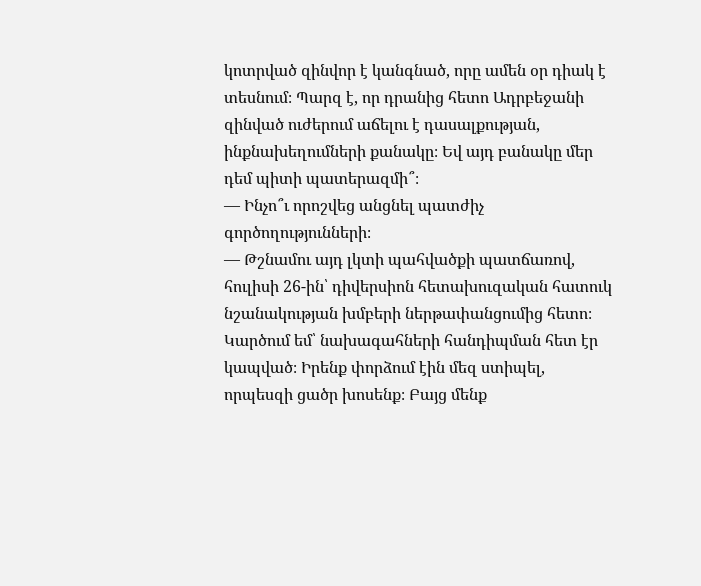կոտրված զինվոր է կանգնած, որը ամեն օր դիակ է տեսնում։ Պարզ է, որ դրանից հետո Ադրբեջանի զինված ուժերում աճելու է դասալքության, ինքնախեղումների քանակը։ Եվ այդ բանակը մեր դեմ պիտի պատերազմի՞։
— Ինչո՞ւ որոշվեց անցնել պատժիչ գործողությունների։
— Թշնամու այդ լկտի պահվածքի պատճառով, հուլիսի 26-ին՝ դիվերսիոն հետախուզական հատուկ նշանակության խմբերի ներթափանցումից հետո։ Կարծում եմ՝ նախագահների հանդիպման հետ էր կապված։ Իրենք փորձում էին մեզ ստիպել, որպեսզի ցածր խոսենք։ Բայց մենք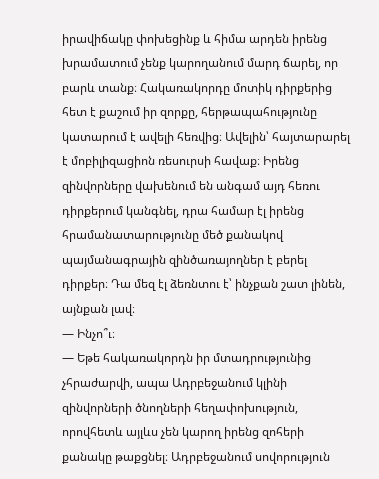իրավիճակը փոխեցինք և հիմա արդեն իրենց խրամատում չենք կարողանում մարդ ճարել, որ բարև տանք։ Հակառակորդը մոտիկ դիրքերից հետ է քաշում իր զորքը, հերթապահությունը կատարում է ավելի հեռվից։ Ավելին՝ հայտարարել է մոբիլիզացիոն ռեսուրսի հավաք։ Իրենց զինվորները վախենում են անգամ այդ հեռու դիրքերում կանգնել, դրա համար էլ իրենց հրամանատարությունը մեծ քանակով պայմանագրային զինծառայողներ է բերել դիրքեր։ Դա մեզ էլ ձեռնտու է՝ ինչքան շատ լինեն, այնքան լավ։
— Ինչո՞ւ։
— Եթե հակառակորդն իր մտադրությունից չհրաժարվի, ապա Ադրբեջանում կլինի զինվորների ծնողների հեղափոխություն, որովհետև այլևս չեն կարող իրենց զոհերի քանակը թաքցնել։ Ադրբեջանում սովորություն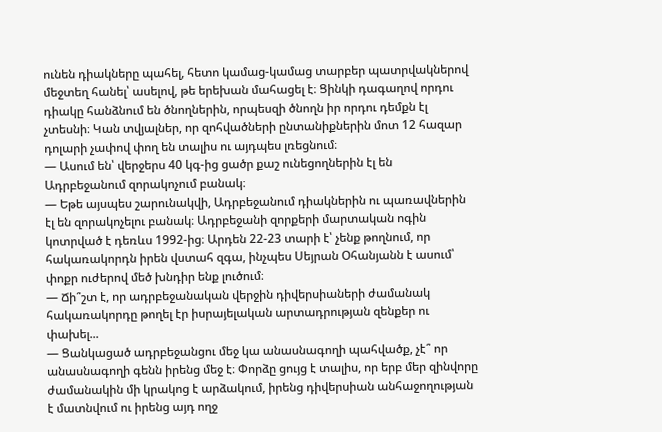ունեն դիակները պահել, հետո կամաց-կամաց տարբեր պատրվակներով մեջտեղ հանել՝ ասելով, թե երեխան մահացել է։ Ցինկի դագաղով որդու դիակը հանձնում են ծնողներին, որպեսզի ծնողն իր որդու դեմքն էլ չտեսնի։ Կան տվյալներ, որ զոհվածների ընտանիքներին մոտ 12 հազար դոլարի չափով փող են տալիս ու այդպես լռեցնում։
— Ասում են՝ վերջերս 40 կգ-ից ցածր քաշ ունեցողներին էլ են Ադրբեջանում զորակոչում բանակ։
— Եթե այսպես շարունակվի, Ադրբեջանում դիակներին ու պառավներին էլ են զորակոչելու բանակ։ Ադրբեջանի զորքերի մարտական ոգին կոտրված է դեռևս 1992-ից։ Արդեն 22-23 տարի է՝ չենք թողնում, որ հակառակորդն իրեն վստահ զգա, ինչպես Սեյրան Օհանյանն է ասում՝ փոքր ուժերով մեծ խնդիր ենք լուծում։
— Ճի՞շտ է, որ ադրբեջանական վերջին դիվերսիաների ժամանակ հակառակորդը թողել էր իսրայելական արտադրության զենքեր ու փախել...
— Ցանկացած ադրբեջանցու մեջ կա անասնագողի պահվածք, չէ՞ որ անասնագողի գենն իրենց մեջ է։ Փորձը ցույց է տալիս, որ երբ մեր զինվորը ժամանակին մի կրակոց է արձակում, իրենց դիվերսիան անհաջողության է մատնվում ու իրենց այդ ողջ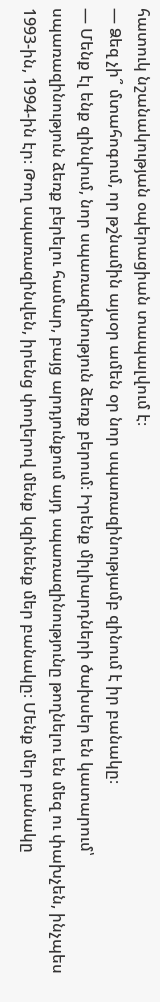հատուկ նշանակության օպերացիան տապալվում է։
— Ձեզ չի՞ մտահոգում, որ թշնամին այսօր ամեն օր նոր սպառազինությամբ զինում է իր բանակը։
— Մենք էլ ենք զինվում, նոր սպառազինություն ձեռք բերում։ Իրենք միլիարդների ծախսեր են կատարում՝ սպառազինություն ձեռք բերելու համար, բայց արդյունքում այդ սպառազինությունը թողնելու են մեզ ու փախչեն, ինչպես 1993-ին, 1994-ին էր։ Թող սպառազինվեն, իրենց փողերով մենք կզինենք մեր բանակը։ Մենք մեր բանակը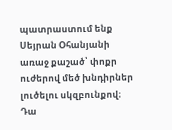պատրաստում ենք Սեյրան Օհանյանի առաջ քաշած՝ փոքր ուժերով մեծ խնդիրներ լուծելու սկզբունքով։ Դա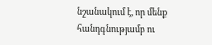նշանակում է, որ մենք հանդգնությամբ ու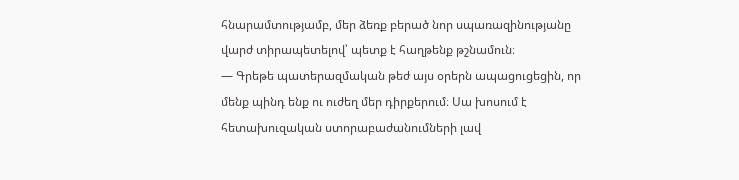հնարամտությամբ, մեր ձեռք բերած նոր սպառազինությանը վարժ տիրապետելով՝ պետք է հաղթենք թշնամուն։
— Գրեթե պատերազմական թեժ այս օրերն ապացուցեցին, որ մենք պինդ ենք ու ուժեղ մեր դիրքերում։ Սա խոսում է հետախուզական ստորաբաժանումների լավ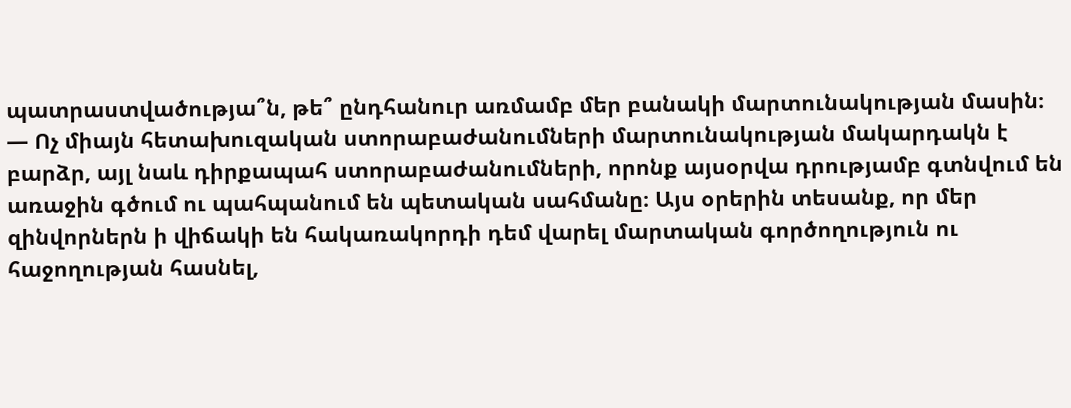պատրաստվածությա՞ն, թե՞ ընդհանուր առմամբ մեր բանակի մարտունակության մասին։
— Ոչ միայն հետախուզական ստորաբաժանումների մարտունակության մակարդակն է բարձր, այլ նաև դիրքապահ ստորաբաժանումների, որոնք այսօրվա դրությամբ գտնվում են առաջին գծում ու պահպանում են պետական սահմանը։ Այս օրերին տեսանք, որ մեր զինվորներն ի վիճակի են հակառակորդի դեմ վարել մարտական գործողություն ու հաջողության հասնել,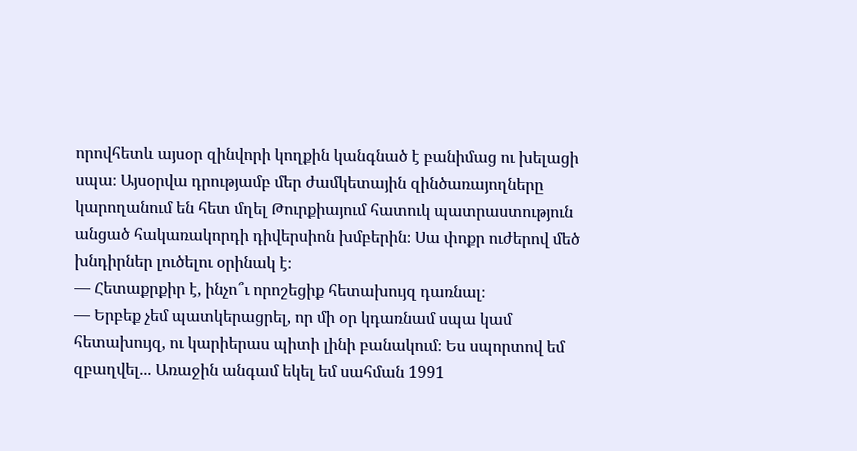որովհետև այսօր զինվորի կողքին կանգնած է բանիմաց ու խելացի սպա։ Այսօրվա դրությամբ մեր ժամկետային զինծառայողները կարողանում են հետ մղել Թուրքիայում հատուկ պատրաստություն անցած հակառակորդի դիվերսիոն խմբերին։ Սա փոքր ուժերով մեծ խնդիրներ լուծելու օրինակ է։
— Հետաքրքիր է, ինչո՞ւ որոշեցիք հետախույզ դառնալ։
— Երբեք չեմ պատկերացրել, որ մի օր կդառնամ սպա կամ հետախույզ, ու կարիերաս պիտի լինի բանակում։ Ես սպորտով եմ զբաղվել... Առաջին անգամ եկել եմ սահման 1991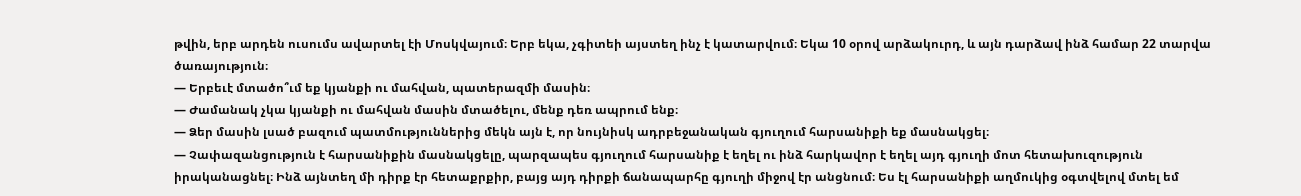թվին, երբ արդեն ուսումս ավարտել էի Մոսկվայում։ Երբ եկա, չգիտեի այստեղ ինչ է կատարվում։ Եկա 10 օրով արձակուրդ, և այն դարձավ ինձ համար 22 տարվա ծառայություն։
— Երբեւէ մտածո՞ւմ եք կյանքի ու մահվան, պատերազմի մասին։
— Ժամանակ չկա կյանքի ու մահվան մասին մտածելու, մենք դեռ ապրում ենք։
— Ձեր մասին լսած բազում պատմություններից մեկն այն է, որ նույնիսկ ադրբեջանական գյուղում հարսանիքի եք մասնակցել։
— Չափազանցություն է հարսանիքին մասնակցելը, պարզապես գյուղում հարսանիք է եղել ու ինձ հարկավոր է եղել այդ գյուղի մոտ հետախուզություն իրականացնել։ Ինձ այնտեղ մի դիրք էր հետաքրքիր, բայց այդ դիրքի ճանապարհը գյուղի միջով էր անցնում։ Ես էլ հարսանիքի աղմուկից օգտվելով մտել եմ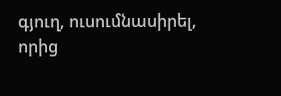գյուղ, ուսումնասիրել, որից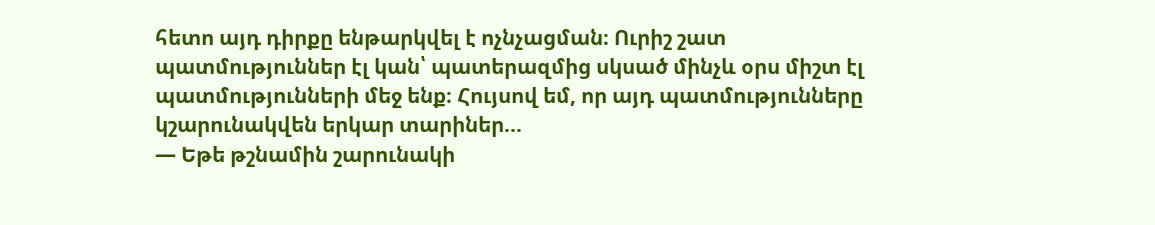հետո այդ դիրքը ենթարկվել է ոչնչացման։ Ուրիշ շատ պատմություններ էլ կան՝ պատերազմից սկսած մինչև օրս միշտ էլ պատմությունների մեջ ենք։ Հույսով եմ, որ այդ պատմությունները կշարունակվեն երկար տարիներ...
— Եթե թշնամին շարունակի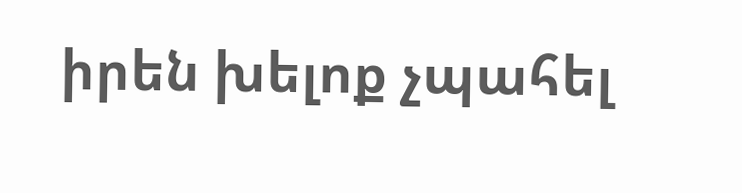իրեն խելոք չպահել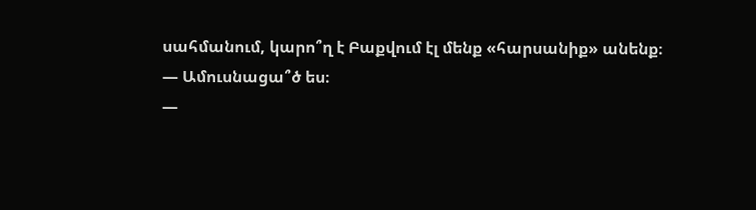սահմանում, կարո՞ղ է Բաքվում էլ մենք «հարսանիք» անենք։
— Ամուսնացա՞ծ ես։
—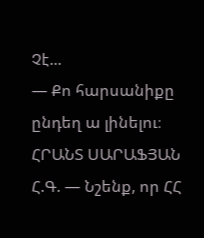Չէ...
— Քո հարսանիքը ընդեղ ա լինելու։
ՀՐԱՆՏ ՍԱՐԱՖՅԱՆ
Հ.Գ. — Նշենք, որ ՀՀ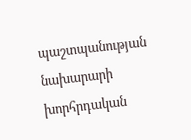պաշտպանության նախարարի խորհրդական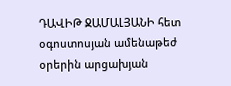ԴԱՎԻԹ ՋԱՄԱԼՅԱՆԻ հետ օգոստոսյան ամենաթեժ օրերին արցախյան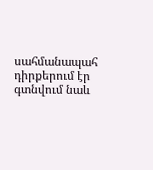սահմանապահ դիրքերում էր գտնվում նաև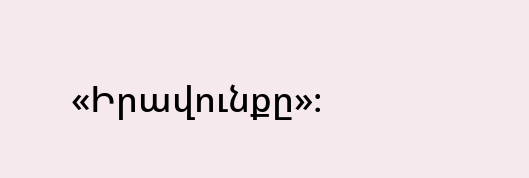«Իրավունքը»։